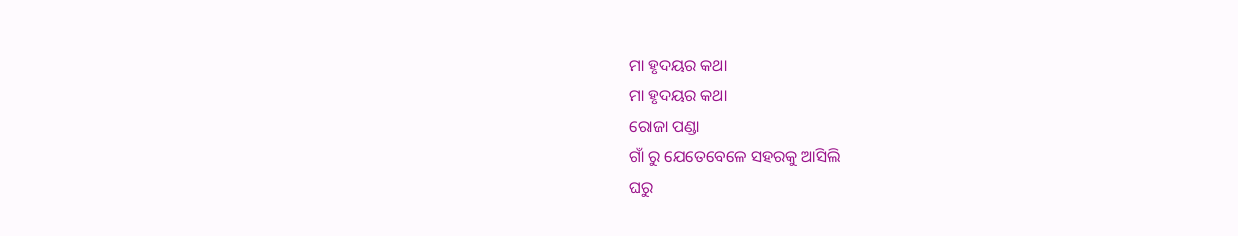ମା ହୃଦୟର କଥା
ମା ହୃଦୟର କଥା
ରୋଜା ପଣ୍ଡା
ଗାଁ ରୁ ଯେତେବେଳେ ସହରକୁ ଆସିଲି
ଘରୁ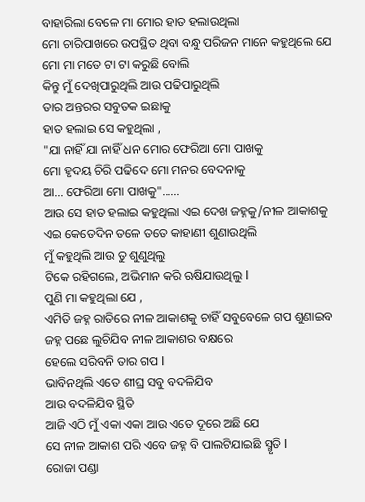ବାହାରିଲା ବେଳେ ମା ମୋର ହାତ ହଲାଉଥିଲା
ମୋ ଚାରିପାଖରେ ଉପସ୍ଥିତ ଥିବା ବନ୍ଧୁ ପରିଜନ ମାନେ କହୁଥିଲେ ଯେ
ମୋ ମା ମତେ ଟା ଟା କରୁଛି ବୋଲି
କିନ୍ତୁ ମୁଁ ଦେଖିପାରୁଥିଲି ଆଉ ପଢିପାରୁଥିଲି
ତାର ଅନ୍ତରର ସବୁତକ ଇଛାକୁ
ହାତ ହଲାଇ ସେ କହୁଥିଲା ,
"ଯା ନାହିଁ ଯା ନାହିଁ ଧନ ମୋର ଫେରିଆ ମୋ ପାଖକୁ
ମୋ ହୃଦୟ ଚିରି ପଢିଦେ ମୋ ମନର ବେଦନାକୁ
ଆ... ଫେରିଆ ମୋ ପାଖକୁ"......
ଆଉ ସେ ହାତ ହଲାଇ କହୁଥିଲା ଏଇ ଦେଖ ଜହ୍ନକୁ/ନୀଳ ଆକାଶକୁ
ଏଇ କେତେଦିନ ତଳେ ତତେ କାହାଣୀ ଶୁଣାଉଥିଲି
ମୁଁ କହୁଥିଲି ଆଉ ତୁ ଶୁଣୁଥିଲୁ
ଟିକେ ରହିଗଲେ, ଅଭିମାନ କରି ଋଷିଯାଉଥିଲୁ I
ପୁଣି ମା କହୁଥିଲା ଯେ ,
ଏମିତି ଜହ୍ନ ରାତିରେ ନୀଳ ଆକାଶକୁ ଚାହିଁ ସବୁବେଳେ ଗପ ଶୁଣାଇବ
ଜହ୍ନ ପଛେ ଲୁଚିଯିବ ନୀଳ ଆକାଶର ବକ୍ଷରେ
ହେଲେ ସରିବନି ତାର ଗପ I
ଭାବିନଥିଲି ଏତେ ଶୀଘ୍ର ସବୁ ବଦଳିଯିବ
ଆଉ ବଦଳିଯିବ ସ୍ଥିତି
ଆଜି ଏଠି ମୁଁ ଏକା ଏକା ଆଉ ଏତେ ଦୂରେ ଅଛି ଯେ
ସେ ନୀଳ ଆକାଶ ପରି ଏବେ ଜହ୍ନ ବି ପାଲଟିଯାଇଛି ସ୍ମୃତି I
ରୋଜା ପଣ୍ଡା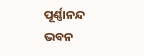ପୂର୍ଣ୍ଣାନନ୍ଦ ଭବନ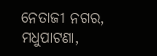ନେତାଜୀ ନଗର, ମଧୁପାଟଣା,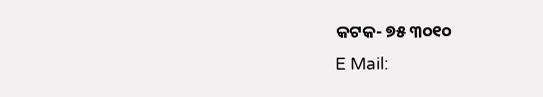କଟକ- ୭୫ ୩୦୧୦
E Mail: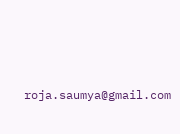roja.saumya@gmail.com